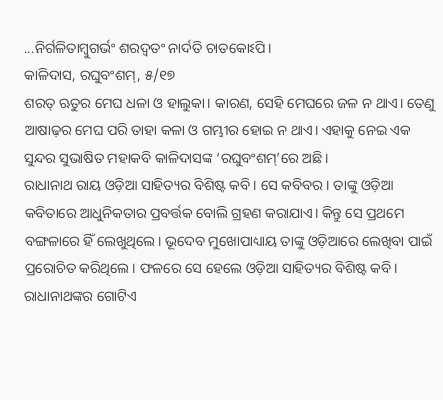...ନିର୍ଗଳିତାମ୍ବୁଗର୍ଭଂ ଶରଦ୍ବତଂ ନାର୍ଦତି ଚାତକୋଽପି।
କାଳିଦାସ, ରଘୁବଂଶମ୍, ୫/୧୭
ଶରତ୍ ଋତୁର ମେଘ ଧଳା ଓ ହାଲୁକା। କାରଣ, ସେହି ମେଘରେ ଜଳ ନ ଥାଏ। ତେଣୁ ଆଷାଢ଼ର ମେଘ ପରି ତାହା କଳା ଓ ଗମ୍ଭୀର ହୋଇ ନ ଥାଏ। ଏହାକୁ ନେଇ ଏକ ସୁନ୍ଦର ସୁଭାଷିତ ମହାକବି କାଳିଦାସଙ୍କ ‘ରଘୁବଂଶମ୍’ରେ ଅଛି।
ରାଧାନାଥ ରାୟ ଓଡ଼ିଆ ସାହିତ୍ୟର ବିଶିଷ୍ଟ କବି। ସେ କବିବର। ତାଙ୍କୁ ଓଡ଼ିଆ କବିତାରେ ଆଧୁନିକତାର ପ୍ରବର୍ତ୍ତକ ବୋଲି ଗ୍ରହଣ କରାଯାଏ। କିନ୍ତୁ ସେ ପ୍ରଥମେ ବଙ୍ଗଳାରେ ହିଁ ଲେଖୁଥିଲେ। ଭୂଦେବ ମୁଖୋପାଧ୍ୟାୟ ତାଙ୍କୁ ଓଡ଼ିଆରେ ଲେଖିବା ପାଇଁ ପ୍ରରୋଚିତ କରିଥିଲେ। ଫଳରେ ସେ ହେଲେ ଓଡ଼ିଆ ସାହିତ୍ୟର ବିଶିଷ୍ଟ କବି।
ରାଧାନାଥଙ୍କର ଗୋଟିଏ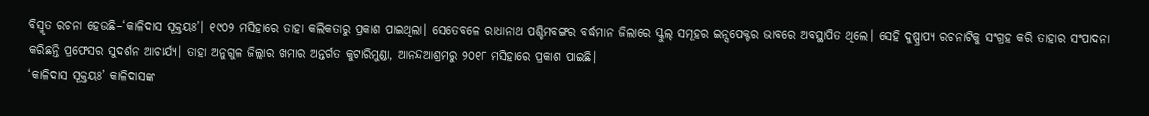ବିସ୍ମୃତ ରଚନା ହେଉଛି–‘କାଳିଦାସ ସୂକ୍ତୟଃ’। ୧୯୦୨ ମସିହାରେ ତାହା କଲିକତାରୁ ପ୍ରକାଶ ପାଇଥିଲା। ସେତେବଳେ ରାଧାନାଥ ପଶ୍ଚିମବଙ୍ଗର ବର୍ଦ୍ଧମାନ ଜିଲାରେ ସ୍କୁଲ୍ ସମୂହର ଇନ୍ସପେକ୍ଟର ଭାବରେ ଅବସ୍ଥାପିତ ଥିଲେ। ସେହି ଦୁଷ୍ପ୍ରାପ୍ୟ ରଚନାଟିକୁ ସଂଗ୍ରହ କରି ତାହାର ସଂପାଦନା କରିଛନ୍ତି ପ୍ରଫେସର ସୁଦର୍ଶନ ଆଚାର୍ଯ୍ୟ। ତାହା ଅନୁଗୁଳ ଜିଲ୍ଲାର ଖମାର ଅନ୍ତର୍ଗତ କୁଟାରିମୁଣ୍ଡା, ଆନନ୍ଦଆଶ୍ରମରୁ ୨୦୧୮ ମସିହାରେ ପ୍ରକାଶ ପାଇଛି।
‘କାଳିଦାସ ସୂକ୍ତୟଃ’ କାଳିଦାସଙ୍କ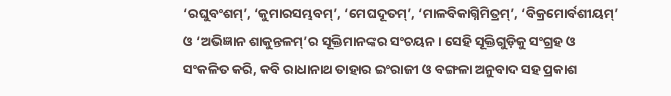‘ରଘୁବଂଶମ୍’, ‘କୁମାରସମ୍ଭବମ୍’, ‘ମେଘଦୂତମ୍’, ‘ମାଳବିକାଗ୍ନିମିତ୍ରମ୍’, ‘ବିକ୍ରମୋର୍ବଶୀୟମ୍’ ଓ ‘ଅଭିଜ୍ଞାନ ଶାକୁନ୍ତଳମ୍’ର ସୂକ୍ତିମାନଙ୍କର ସଂଚୟନ। ସେହି ସୂକ୍ତିଗୁଡ଼ିକୁ ସଂଗ୍ରହ ଓ ସଂକଳିତ କରି, କବି ରାଧାନାଥ ତାହାର ଇଂରାଜୀ ଓ ବଙ୍ଗଳା ଅନୁବାଦ ସହ ପ୍ରକାଶ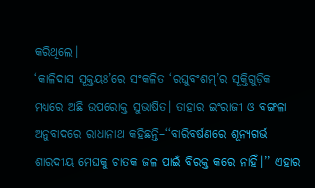କରିଥିଲେ।
‘କାଳିଦାସ ସୂକ୍ତୟଃ’ରେ ସଂକଳିତ ‘ରଘୁବଂଶମ୍’ର ସୂକ୍ତିଗୁଡ଼ିକ ମଧ୍ୟରେ ଅଛି ଉପରୋକ୍ତ ସୁଭାଷିତ। ତାହାର ଇଂରାଜୀ ଓ ବଙ୍ଗଳା ଅନୁବାଦରେ ରାଧାନାଥ କହିଛନ୍ତି–‘‘ବାରିବର୍ଷଣରେ ଶୂନ୍ୟଗର୍ଭ ଶାରଦୀୟ ମେଘକୁ ଚାତକ ଜଳ ପାଇଁ ବିରକ୍ତ କରେ ନାହିଁ।’’ ଏହାର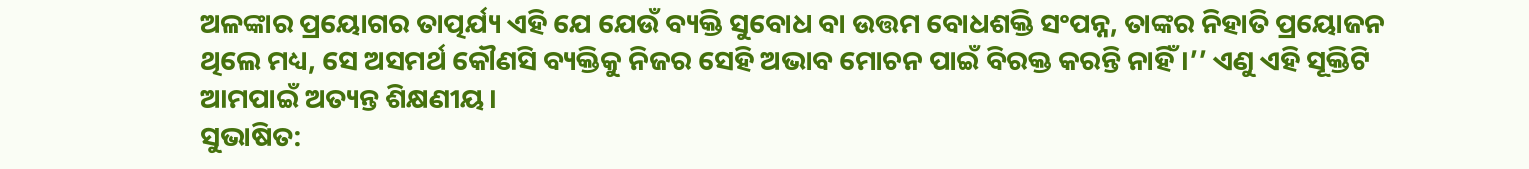ଅଳଙ୍କାର ପ୍ରୟୋଗର ତାତ୍ପର୍ଯ୍ୟ ଏହି ଯେ ଯେଉଁ ବ୍ୟକ୍ତି ସୁବୋଧ ବା ଉତ୍ତମ ବୋଧଶକ୍ତି ସଂପନ୍ନ, ତାଙ୍କର ନିହାତି ପ୍ରୟୋଜନ ଥିଲେ ମଧ୍ୟ, ସେ ଅସମର୍ଥ କୌଣସି ବ୍ୟକ୍ତିକୁ ନିଜର ସେହି ଅଭାବ ମୋଚନ ପାଇଁ ବିରକ୍ତ କରନ୍ତି ନାହିଁ।’’ ଏଣୁ ଏହି ସୂକ୍ତିଟି ଆମପାଇଁ ଅତ୍ୟନ୍ତ ଶିକ୍ଷଣୀୟ।
ସୁଭାଷିତ: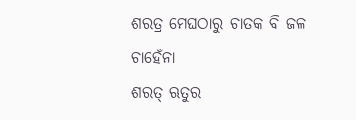ଶରତ୍ର ମେଘଠାରୁ ଚାତକ ବି ଜଳ ଚାହେଁନା
ଶରତ୍ ଋତୁର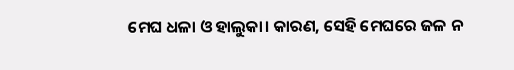ମେଘ ଧଳା ଓ ହାଲୁକା। କାରଣ, ସେହି ମେଘରେ ଜଳ ନ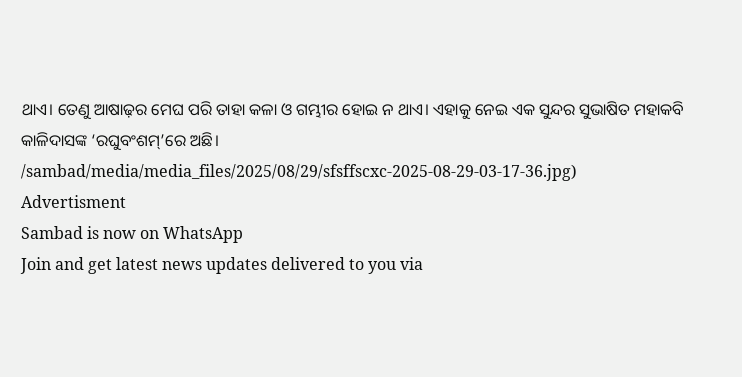ଥାଏ। ତେଣୁ ଆଷାଢ଼ର ମେଘ ପରି ତାହା କଳା ଓ ଗମ୍ଭୀର ହୋଇ ନ ଥାଏ। ଏହାକୁ ନେଇ ଏକ ସୁନ୍ଦର ସୁଭାଷିତ ମହାକବି କାଳିଦାସଙ୍କ ‘ରଘୁବଂଶମ୍’ରେ ଅଛି।
/sambad/media/media_files/2025/08/29/sfsffscxc-2025-08-29-03-17-36.jpg)
Advertisment
Sambad is now on WhatsApp
Join and get latest news updates delivered to you via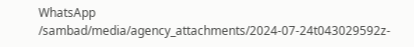WhatsApp
/sambad/media/agency_attachments/2024-07-24t043029592z-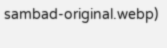sambad-original.webp)